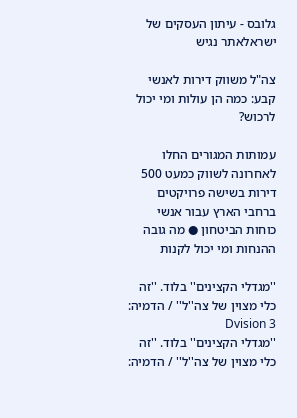גלובס - עיתון העסקים של ישראלאתר נגיש

צה"ל משווק דירות לאנשי קבע: כמה הן עולות ומי יכול לרכוש?

עמותות המגורים החלו לאחרונה לשווק כמעט 500 דירות בשישה פרויקטים ברחבי הארץ עבור אנשי כוחות הביטחון ● מה גובה ההנחות ומי יכול לקנות

''מגדלי הקצינים'' בלוד. ''זה כלי מצוין של צה''ל'' / הדמיה: 3 Dvision
''מגדלי הקצינים'' בלוד. ''זה כלי מצוין של צה''ל'' / הדמיה: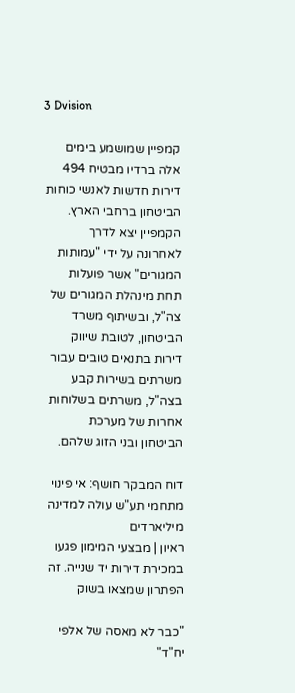3 Dvision

קמפיין שמושמע בימים אלה ברדיו מבטיח 494 דירות חדשות לאנשי כוחות הביטחון ברחבי הארץ. הקמפיין יצא לדרך לאחרונה על ידי "עמותות המגורים" אשר פועלות תחת מינהלת המגורים של צה"ל, ובשיתוף משרד הביטחון, לטובת שיווק דירות בתנאים טובים עבור משרתים בשירות קבע בצה"ל, משרתים בשלוחות אחרות של מערכת הביטחון ובני הזוג שלהם.

דוח המבקר חושף: אי פינוי מתחמי תע"ש עולה למדינה מיליארדים
ראיון | מבצעי המימון פגעו במכירת דירות יד שנייה. זה הפתרון שמצאו בשוק

"כבר לא מאסה של אלפי יח"ד"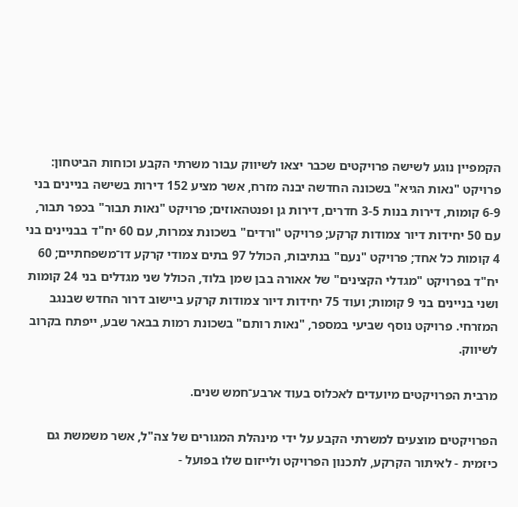הקמפיין נוגע לשישה פרויקטים שכבר יצאו לשיווק עבור משרתי הקבע וכוחות הביטחון: פרויקט "נאות הגיא" בשכונה החדשה יבנה מזרח, אשר מציע 152 דירות בשישה בניינים בני 6-9 קומות, דירות בנות 3-5 חדרים, דירות גן ופנטהאוזים; פרויקט "נאות תבור" בכפר תבור, עם 50 יחידות דיור צמודות קרקע; פרויקט "ורדים" בשכונת צמרות, עם 60 יח"ד בבניינים בני 4 קומות כל אחד; פרויקט "נעם" בנתיבות, הכולל 97 בתים צמודי קרקע דו־משפחתיים; 60 יח"ד בפרויקט "מגדלי הקצינים" של אאורה בבן שמן בלוד, הכולל שני מגדלים בני 24 קומות ושני בניינים בני 9 קומות; ועוד 75 יחידות דיור צמודות קרקע ביישוב דרור החדש שבנגב המזרחי. פרויקט נוסף שביעי במספר, "נאות רותם" בשכונת רמות בבאר שבע, ייפתח בקרוב לשיווק.

מרבית הפרויקטים מיועדים לאכלוס בעוד ארבע־חמש שנים.

הפרויקטים מוצעים למשרתי הקבע על ידי מינהלת המגורים של צה"ל, אשר משמשת גם כיזמית - לאיתור הקרקע, לתכנון הפרויקט ולייזום שלו בפועל -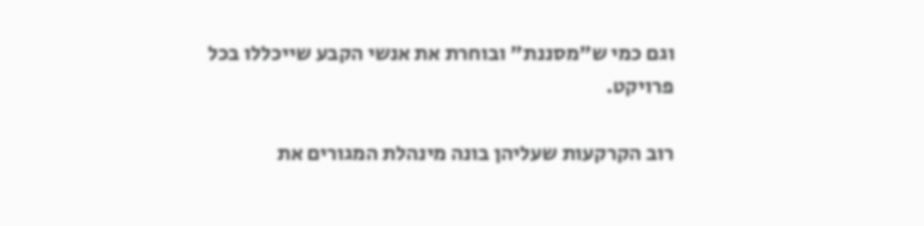וגם כמי ש"מסננת" ובוחרת את אנשי הקבע שייכללו בכל פרויקט.

רוב הקרקעות שעליהן בונה מינהלת המגורים את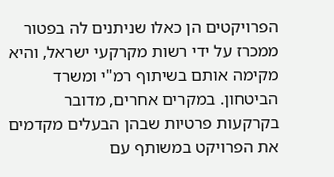הפרויקטים הן כאלו שניתנים לה בפטור ממכרז על ידי רשות מקרקעי ישראל, והיא מקימה אותם בשיתוף רמ"י ומשרד הביטחון. במקרים אחרים, מדובר בקרקעות פרטיות שבהן הבעלים מקדמים את הפרויקט במשותף עם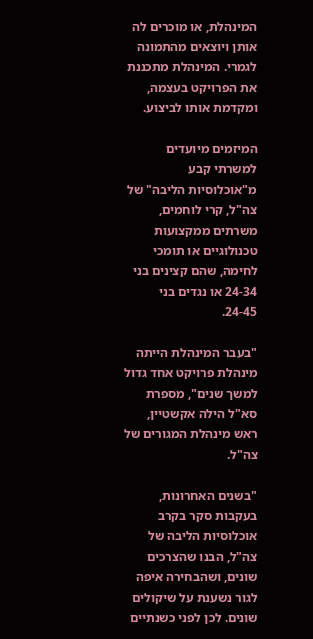המינהלת, או מוכרים לה אותן ויוצאים מהתמונה לגמרי. המינהלת מתכננת את הפרויקט בעצמה, ומקדמת אותו לביצוע.

המיזמים מיועדים למשרתי קבע מ"אוכלוסיות הליבה" של צה"ל, קרי לוחמים, משרתים ממקצועות טכנולוגיים או תומכי לחימה, שהם קצינים בני 24-34 או נגדים בני 24-45.

"בעבר המינהלת הייתה מינהלת פרויקט אחד גדול למשך שנים", מספרת סא"ל הילה אקשטיין, ראש מינהלת המגורים של צה"ל.

"בשנים האחרונות, בעקבות סקר בקרב אוכלוסיות הליבה של צה"ל, הבנו שהצרכים שונים, ושהבחירה איפה לגור נשענת על שיקולים שונים. לכן לפני כשנתיים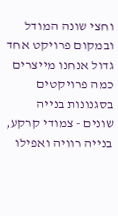וחצי שונה המודל ובמקום פרויקט אחד גדול אנחנו מייצרים כמה פרויקטים בסגנונות בנייה שונים - צמודי קרקע, בנייה רוויה ואפילו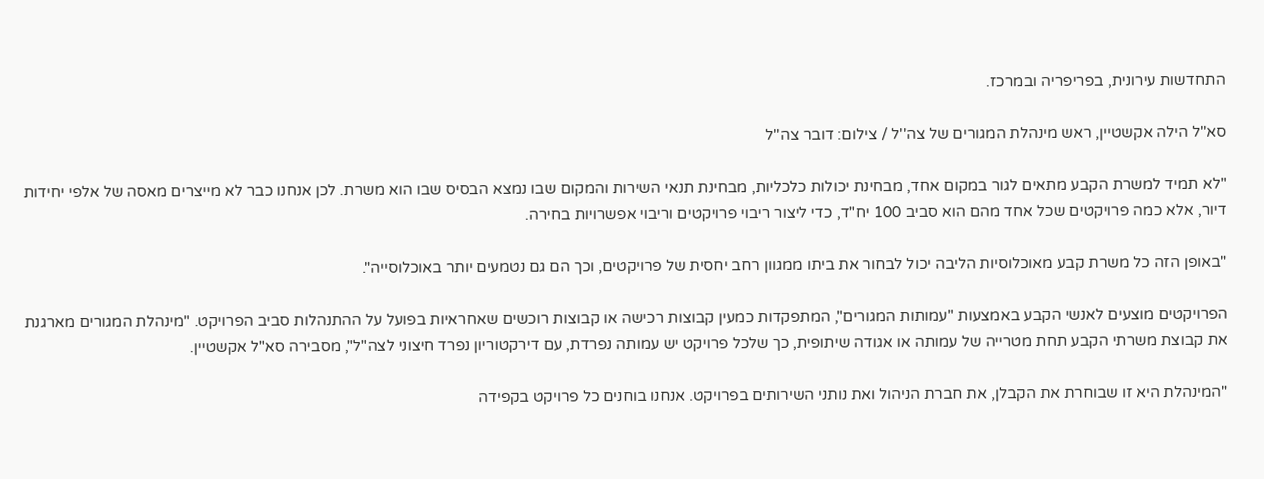התחדשות עירונית, בפריפריה ובמרכז.

סא''ל הילה אקשטיין, ראש מינהלת המגורים של צה''ל / צילום: דובר צה''ל

"לא תמיד למשרת הקבע מתאים לגור במקום אחד, מבחינת יכולות כלכליות, מבחינת תנאי השירות והמקום שבו נמצא הבסיס שבו הוא משרת. לכן אנחנו כבר לא מייצרים מאסה של אלפי יחידות דיור, אלא כמה פרויקטים שכל אחד מהם הוא סביב 100 יח"ד, כדי ליצור ריבוי פרויקטים וריבוי אפשרויות בחירה.

"באופן הזה כל משרת קבע מאוכלוסיות הליבה יכול לבחור את ביתו ממגוון רחב יחסית של פרויקטים, וכך הם גם נטמעים יותר באוכלוסייה".

הפרויקטים מוצעים לאנשי הקבע באמצעות "עמותות המגורים", המתפקדות כמעין קבוצות רכישה או קבוצות רוכשים שאחראיות בפועל על ההתנהלות סביב הפרויקט. "מינהלת המגורים מארגנת את קבוצת משרתי הקבע תחת מטרייה של עמותה או אגודה שיתופית, כך שלכל פרויקט יש עמותה נפרדת, עם דירקטוריון נפרד חיצוני לצה"ל", מסבירה סא"ל אקשטיין.

"המינהלת היא זו שבוחרת את הקבלן, את חברת הניהול ואת נותני השירותים בפרויקט. אנחנו בוחנים כל פרויקט בקפידה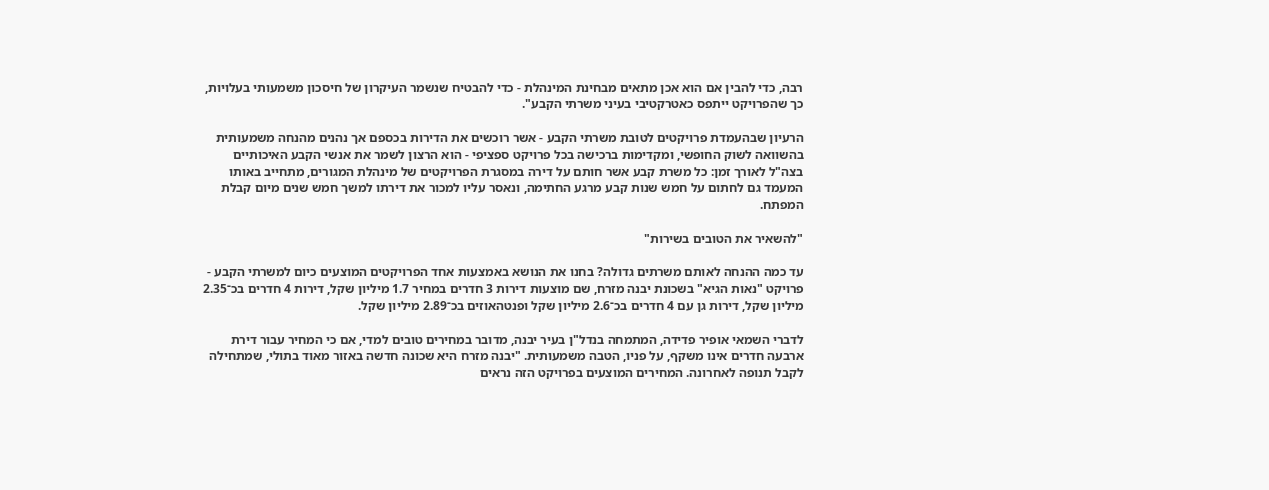רבה, כדי להבין אם הוא אכן מתאים מבחינת המינהלת - כדי להבטיח שנשמר העיקרון של חיסכון משמעותי בעלויות, כך שהפרויקט ייתפס כאטרקטיבי בעיני משרתי הקבע".

הרעיון שבהעמדת פרויקטים לטובת משרתי הקבע - אשר רוכשים את הדירות בכספם אך נהנים מהנחה משמעותית בהשוואה לשוק החופשי, ומקדימות ברכישה בכל פרויקט ספציפי - הוא הרצון לשמר את אנשי הקבע האיכותיים בצה"ל לאורך זמן: כל משרת קבע אשר חותם על דירה במסגרת הפרויקטים של מינהלת המגורים, מתחייב באותו המעמד גם לחתום על חמש שנות קבע מרגע החתימה, ונאסר עליו למכור את דירתו למשך חמש שנים מיום קבלת המפתח.

"להשאיר את הטובים בשירות"

עד כמה ההנחה לאותם משרתים גדולה? בחנו את הנושא באמצעות אחד הפרויקטים המוצעים כיום למשרתי הקבע - פרויקט "נאות הגיא" בשכונת יבנה מזרח, שם מוצעות דירות 3 חדרים במחיר 1.7 מיליון שקל, דירות 4 חדרים בכ־2.35 מיליון שקל, דירות גן עם 4 חדרים בכ־2.6 מיליון שקל ופנטהאוזים בכ־2.89 מיליון שקל.

לדברי השמאי אופיר פדידה, המתמחה בנדל"ן בעיר יבנה, מדובר במחירים טובים למדי, אם כי המחיר עבור דירת ארבעה חדרים אינו משקף, על פניו, הטבה משמעותית. "יבנה מזרח היא שכונה חדשה באזור מאוד בתולי, שמתחילה לקבל תנופה לאחרונה. המחירים המוצעים בפרויקט הזה נראים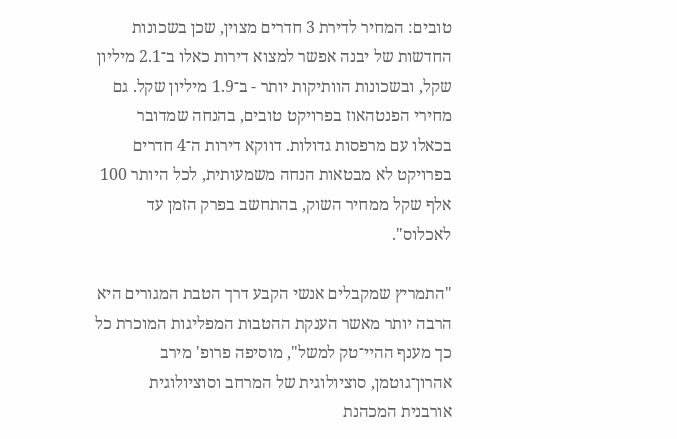טובים: המחיר לדירת 3 חדרים מצוין, שכן בשכונות החדשות של יבנה אפשר למצוא דירות כאלו ב־2.1 מיליון שקל, ובשכונות הוותיקות יותר - ב־1.9 מיליון שקל. גם מחירי הפנטהאוז בפרויקט טובים, בהנחה שמדובר בכאלו עם מרפסות גדולות. דווקא דירות ה־4 חדרים בפרויקט לא מבטאות הנחה משמעותית, לכל היותר 100 אלף שקל ממחיר השוק, בהתחשב בפרק הזמן עד לאכלוס".

"התמריץ שמקבלים אנשי הקבע דרך הטבת המגורים היא הרבה יותר מאשר הענקת ההטבות המפליגות המוכרת כל כך מענף ההיי־טק למשל", מוסיפה פרופ' מירב אהרון־גוטמן, סוציולוגית של המרחב וסוציולוגית אורבנית המכהנת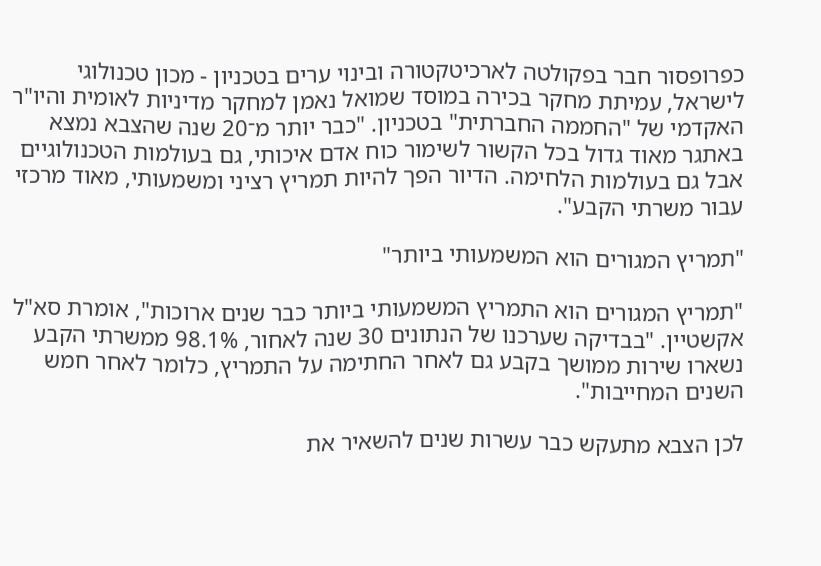כפרופסור חבר בפקולטה לארכיטקטורה ובינוי ערים בטכניון - מכון טכנולוגי לישראל, עמיתת מחקר בכירה במוסד שמואל נאמן למחקר מדיניות לאומית והיו"ר האקדמי של "החממה החברתית" בטכניון. "כבר יותר מ־20 שנה שהצבא נמצא באתגר מאוד גדול בכל הקשור לשימור כוח אדם איכותי, גם בעולמות הטכנולוגיים אבל גם בעולמות הלחימה. הדיור הפך להיות תמריץ רציני ומשמעותי, מאוד מרכזי עבור משרתי הקבע".

"תמריץ המגורים הוא המשמעותי ביותר"

"תמריץ המגורים הוא התמריץ המשמעותי ביותר כבר שנים ארוכות", אומרת סא"ל אקשטיין. "בבדיקה שערכנו של הנתונים 30 שנה לאחור, 98.1% ממשרתי הקבע נשארו שירות ממושך בקבע גם לאחר החתימה על התמריץ, כלומר לאחר חמש השנים המחייבות".

לכן הצבא מתעקש כבר עשרות שנים להשאיר את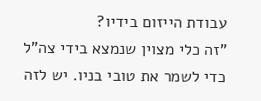עבודת הייזום בידיו?
"זה כלי מצוין שנמצא בידי צה"ל כדי לשמר את טובי בניו. יש לזה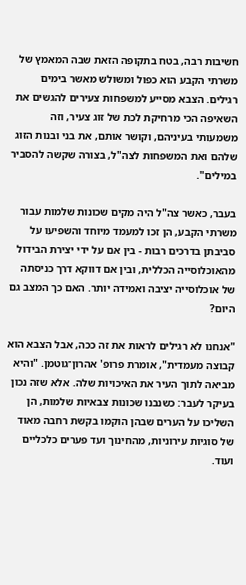חשיבות רבה, בטח בתקופה הזאת שבה המאמץ של משרתי הקבע הוא כפול ומשולש מאשר בימים רגילים. הצבא מסייע למשפחות צעירים להגשים את השאיפה הכי מרחיקת לכת של זוג צעיר, וזה משמעותי בעיניהם, וקושר אותם, את בני ובנות הזוג שלהם ואת המשפחות לצה"ל, בצורה שקשה להסביר במילים".

בעבר, כאשר צה"ל היה מקים שכונות שלמות עבור משרתי הקבע, הן זכו למעמד מיוחד והשפיעו על סביבתן בדרכים רבות - בין אם על ידי יצירת הבידול מהאוכלוסייה הכללית, ובין אם דווקא דרך כניסתה של אוכלוסייה יציבה ואמידה יותר. האם כך המצב גם היום?

"אנחנו לא רגילים לראות את זה ככה, אבל הצבא הוא קבוצה מעמדית", אומרת פרופ' אהרון־גוטמן. "והיא מביאה לתוך העיר את האיכויות שלה. אלא שזה נכון בעיקר לעבר: כשנבנו שכונות צבאיות שלמות, הן השליכו על הערים שבהן הוקמו בקשת רחבה מאוד של סוגיות עירוניות, מהחינוך ועד פערים כלכליים ועוד.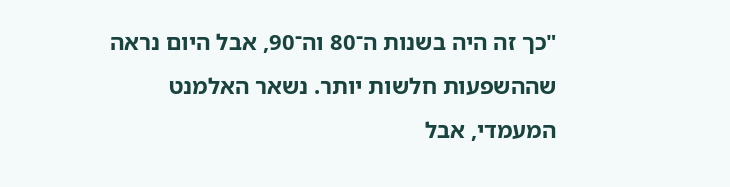"כך זה היה בשנות ה־80 וה־90, אבל היום נראה שההשפעות חלשות יותר. נשאר האלמנט המעמדי, אבל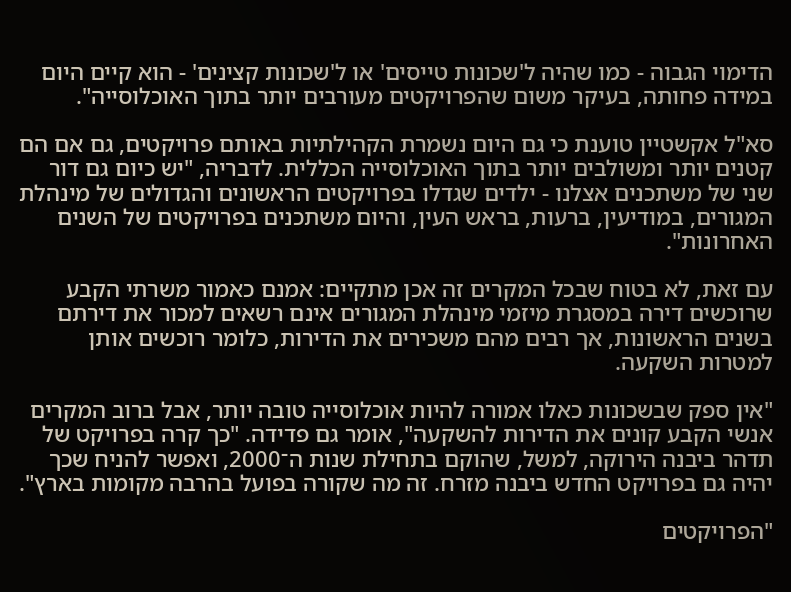הדימוי הגבוה - כמו שהיה ל'שכונות טייסים' או ל'שכונות קצינים' - הוא קיים היום במידה פחותה, בעיקר משום שהפרויקטים מעורבים יותר בתוך האוכלוסייה".

סא"ל אקשטיין טוענת כי גם היום נשמרת הקהילתיות באותם פרויקטים, גם אם הם קטנים יותר ומשולבים יותר בתוך האוכלוסייה הכללית. לדבריה, "יש כיום גם דור שני של משתכנים אצלנו - ילדים שגדלו בפרויקטים הראשונים והגדולים של מינהלת המגורים, במודיעין, ברעות, בראש העין, והיום משתכנים בפרויקטים של השנים האחרונות".

עם זאת, לא בטוח שבכל המקרים זה אכן מתקיים: אמנם כאמור משרתי הקבע שרוכשים דירה במסגרת מיזמי מינהלת המגורים אינם רשאים למכור את דירתם בשנים הראשונות, אך רבים מהם משכירים את הדירות, כלומר רוכשים אותן למטרות השקעה.

"אין ספק שבשכונות כאלו אמורה להיות אוכלוסייה טובה יותר, אבל ברוב המקרים אנשי הקבע קונים את הדירות להשקעה", אומר גם פדידה. "כך קרה בפרויקט של תדהר ביבנה הירוקה, למשל, שהוקם בתחילת שנות ה־2000, ואפשר להניח שכך יהיה גם בפרויקט החדש ביבנה מזרח. זה מה שקורה בפועל בהרבה מקומות בארץ".

"הפרויקטים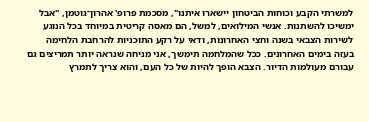למשרתי הקבע וכוחות הביטחון יישארו איתנו", מסכמת פרופ' אהרון־גוטמן, "אבל ימשיכו להשתנות. אנשי המילואים, למשל, הם מאסה קריטית במיוחד בכל הנוגע לשירות הצבאי בשנה וחצי האחרונות, ודאי על רקע התוכניות להרחבת הלחימה בעזה בימים האחרונים. ככל שהמלחמה תימשך, אני מניחה שנראה יותר תמריצים גם עבורם מעולמות הדיור. הצבא הופך להיות של כל העם, והוא צריך לתמרץ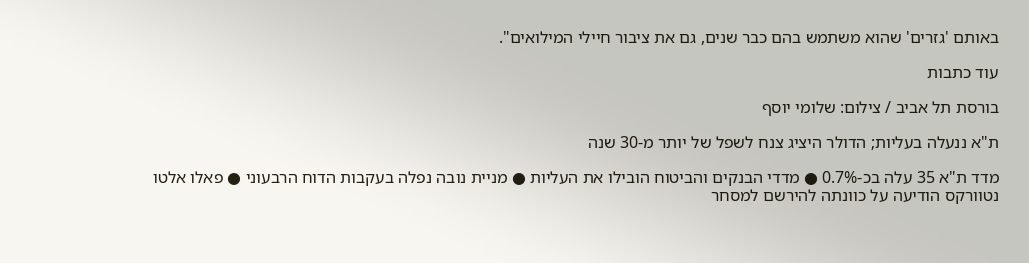באותם 'גזרים' שהוא משתמש בהם כבר שנים, גם את ציבור חיילי המילואים".

עוד כתבות

בורסת תל אביב / צילום: שלומי יוסף

ת"א ננעלה בעליות; הדולר היציג צנח לשפל של יותר מ-30 שנה

מדד ת"א 35 עלה בכ-0.7% ● מדדי הבנקים והביטוח הובילו את העליות ● מניית נובה נפלה בעקבות הדוח הרבעוני ● פאלו אלטו נטוורקס הודיעה על כוונתה להירשם למסחר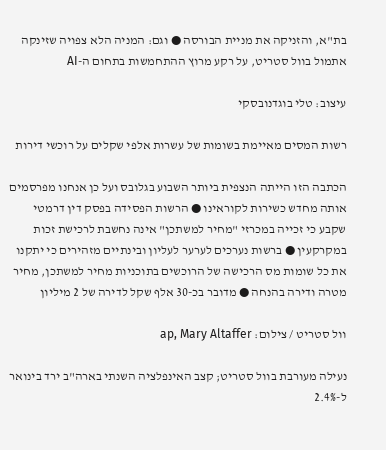בת"א, והזניקה את מניית הבורסה ● וגם: המניה הלא צפויה שזינקה אתמול בוול סטריט, על רקע מרוץ ההתחמשות בתחום ה-AI

עיצוב: טלי בוגדנובסקי

רשות המסים מאיימת בשומות של עשרות אלפי שקלים על רוכשי דירות

הכתבה הזו הייתה הנצפית ביותר השבוע בגלובס ועל כן אנחנו מפרסמים אותה מחדש כשירות לקוראינו ● הרשות הפסידה בפסק דין דרמטי שקבע כי זכייה במכרזי "מחיר למשתכן" אינה נחשבת לרכישת זכות במקרקעין ● ברשות נערכים לערער לעליון ובינתיים מזהירים כי יתקנו את כל שומות מס הרכישה של הרוכשים בתוכניות מחיר למשתכן, מחיר מטרה ודירה בהנחה ● מדובר בכ-30 אלף שקל לדירה של 2 מיליון

וול סטריט / צילום: ap, Mary Altaffer

נעילה מעורבת בוול סטריט; קצב האינפלציה השנתי בארה"ב ירד בינואר ל-2.4%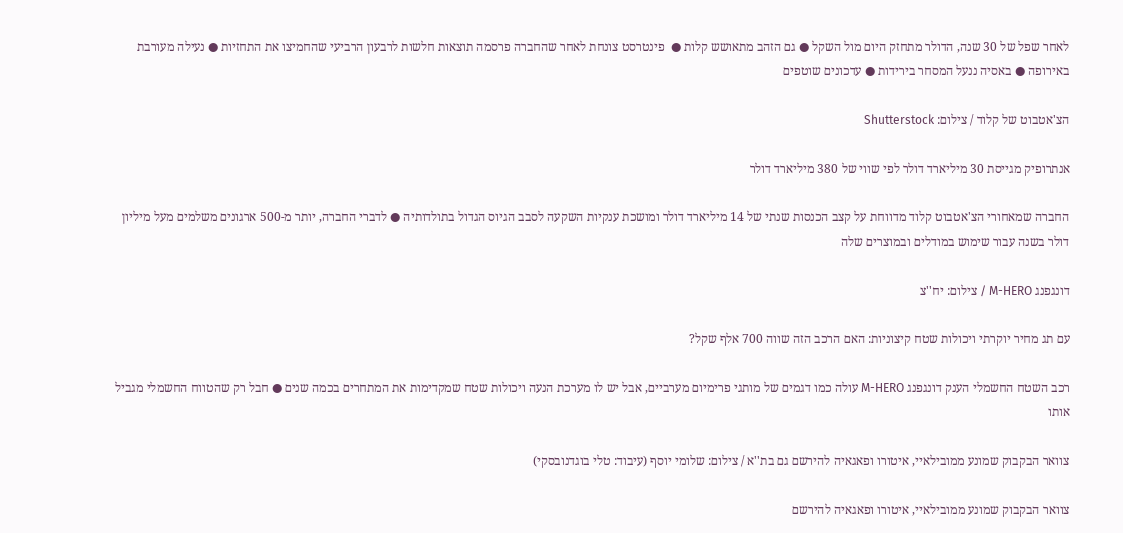לאחר שפל של 30 שנה, הדולר מתחזק היום מול השקל ● גם הזהב מתאושש קלות ●  פינטרסט צונחת לאחר שהחברה פרסמה תוצאות חלשות לרבעון הרביעי שהחמיצו את התחזיות ● נעילה מעורבת באירופה ● באסיה ננעל המסחר בירידות ● עדכונים שוטפים

הצ'אטבוט של קלוד / צילום: Shutterstock

אנתרופיק מגייסת 30 מיליארד דולר לפי שווי של 380 מיליארד דולר

החברה שמאחורי הצ'אטבוט קלוד מדווחת על קצב הכנסות שנתי של 14 מיליארד דולר ומושכת ענקיות השקעה לסבב הגיוס הגדול בתולדותיה ● לדברי החברה, יותר מ-500 ארגונים משלמים מעל מיליון דולר בשנה עבור שימוש במודלים ובמוצרים שלה

דונגפנג M-HERO / צילום: יח''צ

עם תג מחיר יוקרתי ויכולות שטח קיצוניות: האם הרכב הזה שווה 700 אלף שקל?

רכב השטח החשמלי הענק דונגפנג M-HERO עולה כמו דגמים של מותגי פרימיום מערביים, אבל יש לו מערכת הנעה ויכולות שטח שמקדימות את המתחרים בכמה שנים ● חבל רק שהטווח החשמלי מגביל אותו

צוואר הבקבוק שמונע ממובילאיי, איטורו ופאגאיה להירשם גם בת''א / צילום: שלומי יוסף (עיבוד: טלי בוגדנובסקי)

צוואר הבקבוק שמונע ממובילאיי, איטורו ופאגאיה להירשם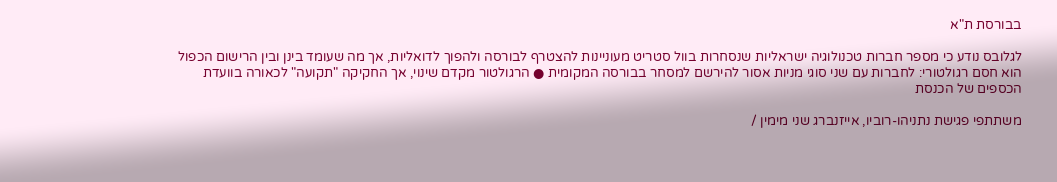בבורסת ת"א

לגלובס נודע כי מספר חברות טכנולוגיה ישראליות שנסחרות בוול סטריט מעוניינות להצטרף לבורסה ולהפוך לדואליות, אך מה שעומד בינן ובין הרישום הכפול הוא חסם רגולטורי: לחברות עם שני סוגי מניות אסור להירשם למסחר בבורסה המקומית ● הרגולטור מקדם שינוי, אך החקיקה "תקועה" לכאורה בוועדת הכספים של הכנסת

משתתפי פגישת נתניהו-רוביו, אייזנברג שני מימין /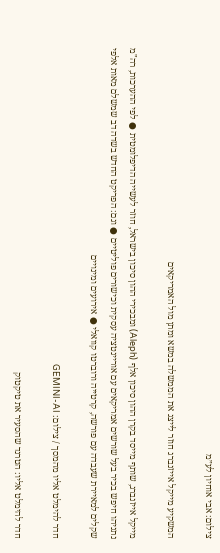צילום: אבי אוחיון לע״מ

המשקיע מייקל אייזנברג חוזר לייצג את הממשלה במשא ומתן מול האמריקאים

מייקל אייזנברג, שותף מייסד בקרן ההון סיכון אלף (Aleph) ומבכירי ההון סיכון בישראל, חוזר לעשייה הדיפלומטית ● לפי ההערכות, רה"מ נתניהו חיפש בכיר בעל שורשים אמריקאים עם אוריינטציה עסקית וכישורים פוליטיים ● וגם: הפריקט החדש בשדה דב שמשלם מאות אלפי שקלים למאיירת שעבדה עם פורשה, קרטייה ורוברטו קוואלי ● אירועים ומינויים

חדר להימלט אליו מהמסך / צילום: GEMINI-AI

חדר להימלט אליו: הטרנד שהסעיר את טיקטוק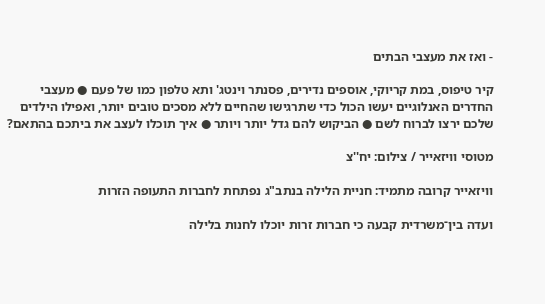- ואז את מעצבי הבתים

קיר טיפוס, במת קריוקי, אוספים נדירים, פסנתר וינטג' ותא טלפון כמו של פעם ● מעצבי החדרים האנלוגיים יעשו הכול כדי שתרגישו שהחיים ללא מסכים טובים יותר, ואפילו הילדים שלכם ירצו לברוח לשם ● הביקוש להם גדל יותר ויותר ● איך תוכלו לעצב את ביתכם בהתאם?

מטוסי וויזאייר / צילום: יח''צ

וויזאייר קרובה מתמיד: חניית הלילה בנתב"ג נפתחת לחברות התעופה הזרות

ועדה בין־משרדית קבעה כי חברות זרות יוכלו לחנות בלילה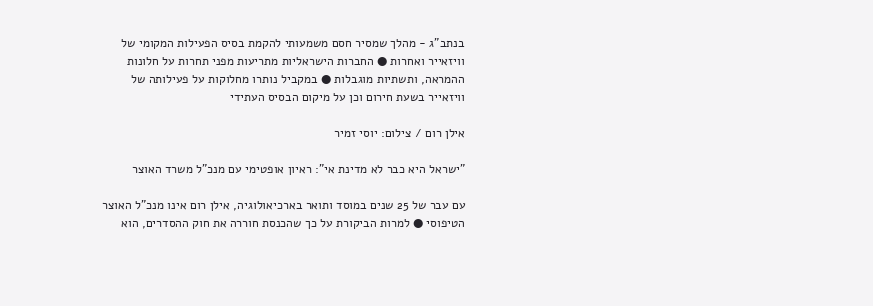בנתב"ג - מהלך שמסיר חסם משמעותי להקמת בסיס הפעילות המקומי של וויזאייר ואחרות ● החברות הישראליות מתריעות מפני תחרות על חלונות ההמראה, ותשתיות מוגבלות ● במקביל נותרו מחלוקות על פעילותה של וויזאייר בשעת חירום וכן על מיקום הבסיס העתידי

אילן רום / צילום: יוסי זמיר

"ישראל היא כבר לא מדינת אי": ראיון אופטימי עם מנכ"ל משרד האוצר

עם עבר של 25 שנים במוסד ותואר בארכיאולוגיה, אילן רום אינו מנכ"ל האוצר הטיפוסי ● למרות הביקורת על כך שהכנסת חוררה את חוק ההסדרים, הוא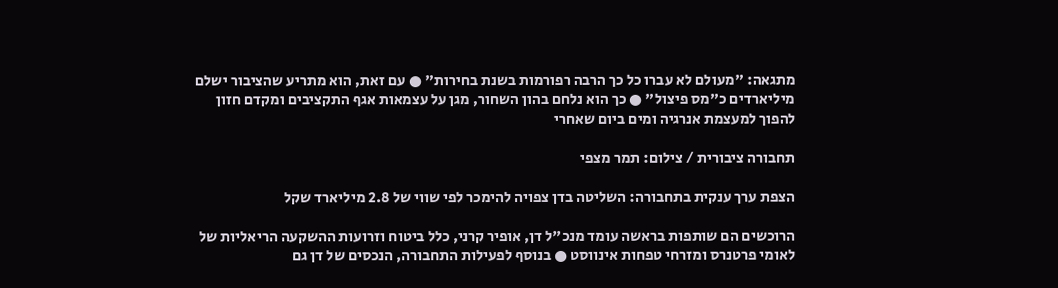מתגאה: "מעולם לא עברו כל כך הרבה רפורמות בשנת בחירות" ● עם זאת, הוא מתריע שהציבור ישלם מיליארדים כ"מס פיצול" ● כך הוא נלחם בהון השחור, מגן על עצמאות אגף התקציבים ומקדם חזון להפוך למעצמת אנרגיה ומים ביום שאחרי

תחבורה ציבורית / צילום: תמר מצפי

הצפת ערך ענקית בתחבורה: השליטה בדן צפויה להימכר לפי שווי של 2.8 מיליארד שקל

הרוכשים הם שותפות בראשה עומד מנכ"ל דן, אופיר קרני, כלל ביטוח וזרועות ההשקעה הריאליות של לאומי פרטנרס ומזרחי טפחות אינווסט ● בנוסף לפעילות התחבורה, הנכסים של דן גם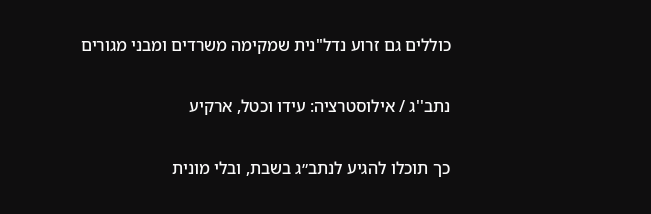כוללים גם זרוע נדל"נית שמקימה משרדים ומבני מגורים

נתב''ג / אילוסטרציה: עידו וכטל, ארקיע

כך תוכלו להגיע לנתב״ג בשבת, ובלי מונית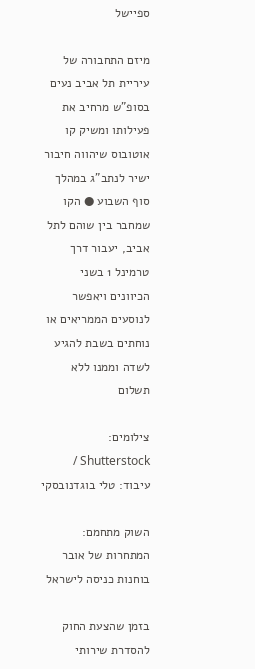ספיישל

מיזם התחבורה של עיריית תל אביב נעים בסופ"ש מרחיב את פעילותו ומשיק קו אוטובוס שיהווה חיבור ישיר לנתב”ג במהלך סוף השבוע ● הקו שמחבר בין שוהם לתל אביב, יעבור דרך טרמינל 1 בשני הכיוונים ויאפשר לנוסעים הממריאים או נוחתים בשבת להגיע לשדה וממנו ללא תשלום

צילומים: Shutterstock / עיבוד: טלי בוגדנובסקי

השוק מתחמם: המתחרות של אובר בוחנות כניסה לישראל

בזמן שהצעת החוק להסדרת שירותי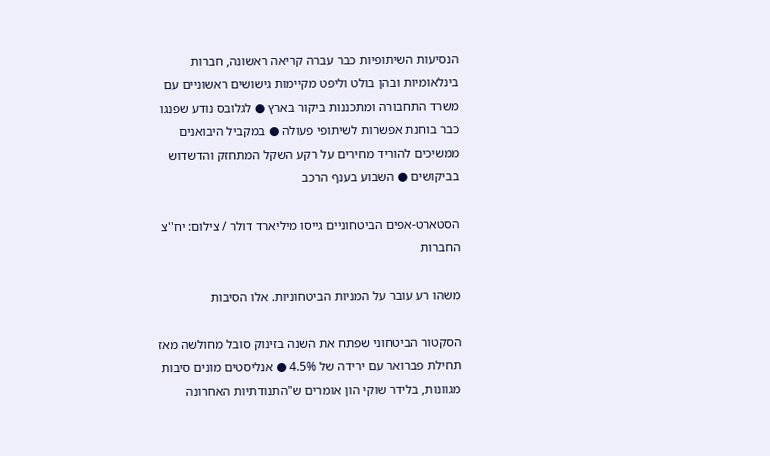הנסיעות השיתופיות כבר עברה קריאה ראשונה, חברות בינלאומיות ובהן בולט וליפט מקיימות גישושים ראשוניים עם משרד התחבורה ומתכננות ביקור בארץ ● לגלובס נודע שפנגו כבר בוחנת אפשרות לשיתופי פעולה ● במקביל היבואנים ממשיכים להוריד מחירים על רקע השקל המתחזק והדשדוש בביקושים ● השבוע בענף הרכב

הסטארט-אפים הביטחוניים גייסו מיליארד דולר / צילום: יח''צ החברות

משהו רע עובר על המניות הביטחוניות. אלו הסיבות

הסקטור הביטחוני שפתח את השנה בזינוק סובל מחולשה מאז תחילת פברואר עם ירידה של 4.5% ● אנליסטים מונים סיבות מגוונות, בלידר שוקי הון אומרים ש"התנודתיות האחרונה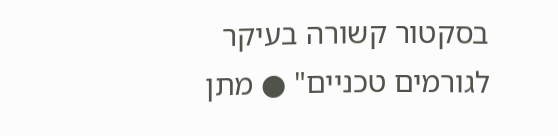בסקטור קשורה בעיקר לגורמים טכניים" ● מתן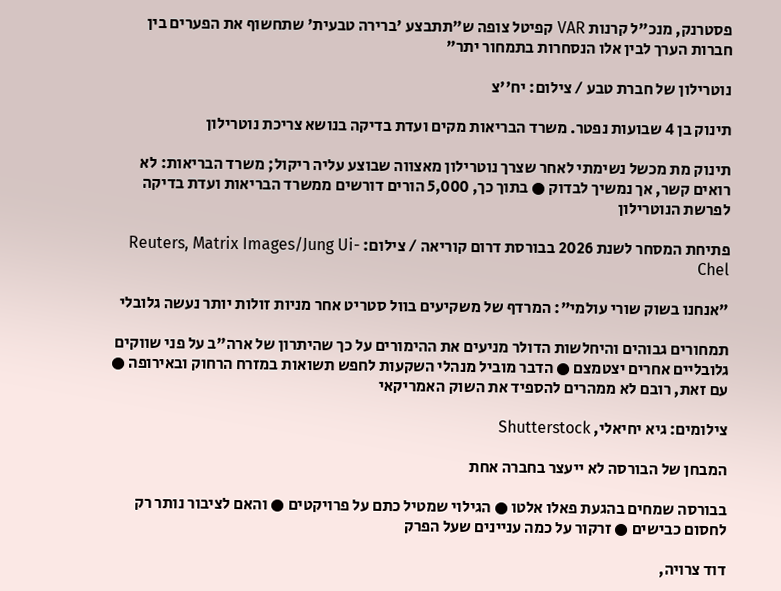פסטרנק, מנכ"ל קרנות VAR קפיטל צופה ש"תתבצע 'ברירה טבעית' שתחשוף את הפערים בין חברות הערך לבין אלו הנסחרות בתמחור יתר"

נוטרילון של חברת טבע / צילום: יח''צ

תינוק בן 4 שבועות נפטר. משרד הבריאות מקים ועדת בדיקה בנושא צריכת נוטרילון

תינוק מת מכשל נשימתי לאחר שצרך נוטרילון מאצווה שבוצע עליה ריקול; משרד הבריאות: לא רואים קשר, אך נמשיך לבדוק ● בתוך כך, 5,000 הורים דורשים ממשרד הבריאות ועדת בדיקה לפרשת הנוטרילון

פתיחת המסחר לשנת 2026 בבורסת דרום קוריאה / צילום: Reuters, Matrix Images/Jung Ui-Chel

"אנחנו בשוק שורי עולמי": המרדף של משקיעים בוול סטריט אחר מניות זולות יותר נעשה גלובלי

תמחורים גבוהים והיחלשות הדולר מניעים את ההימורים על כך שהיתרון של ארה"ב על פני שווקים גלובליים אחרים יצטמצם ● הדבר מוביל מנהלי השקעות לחפש תשואות במזרח הרחוק ובאירופה ● עם זאת, רובם לא ממהרים להספיד את השוק האמריקאי

צילומים: גיא יחיאלי, Shutterstock

המבחן של הבורסה לא ייעצר בחברה אחת

בבורסה שמחים בהגעת פאלו אלטו ● הגילוי שמטיל כתם על פרויקטים ● והאם לציבור נותר רק לחסום כבישים ● זרקור על כמה עניינים שעל הפרק

דוד צרויה,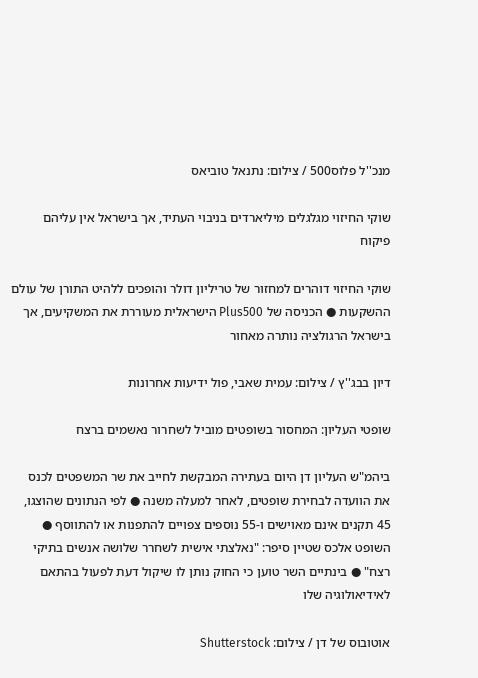מנכ''ל פלוס500 / צילום: נתנאל טוביאס

שוקי החיזוי מגלגלים מיליארדים בניבוי העתיד, אך בישראל אין עליהם פיקוח

שוקי החיזוי דוהרים למחזור של טריליון דולר והופכים ללהיט התורן של עולם ההשקעות ● הכניסה של Plus500 הישראלית מעוררת את המשקיעים, אך בישראל הרגולציה נותרה מאחור

דיון בבג''ץ / צילום: עמית שאבי, פול ידיעות אחרונות

שופטי העליון: המחסור בשופטים מוביל לשחרור נאשמים ברצח

ביהמ"ש העליון דן היום בעתירה המבקשת לחייב את שר המשפטים לכנס את הוועדה לבחירת שופטים, לאחר למעלה משנה ● לפי הנתונים שהוצגו, 45 תקנים אינם מאוישים ו-55 נוספים צפויים להתפנות או להתווסף ● השופט אלכס שטיין סיפר: "נאלצתי אישית לשחרר שלושה אנשים בתיקי רצח" ● בינתיים השר טוען כי החוק נותן לו שיקול דעת לפעול בהתאם לאידיאולוגיה שלו

אוטובוס של דן / צילום: Shutterstock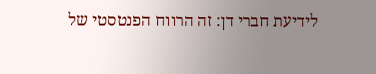לידיעת חברי דן: זה הרווח הפנטסטי של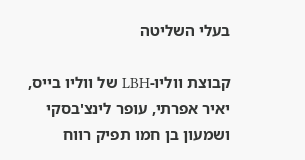בעלי השליטה

קבוצת ווליו-LBH של ווליו בייס, יאיר אפרתי, עופר לינצ'בסקי ושמעון בן חמו תפיק רווח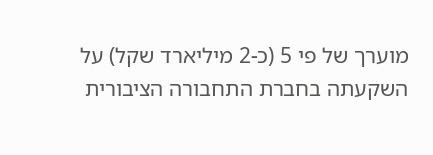מוערך של פי 5 (כ-2 מיליארד שקל) על השקעתה בחברת התחבורה הציבורית